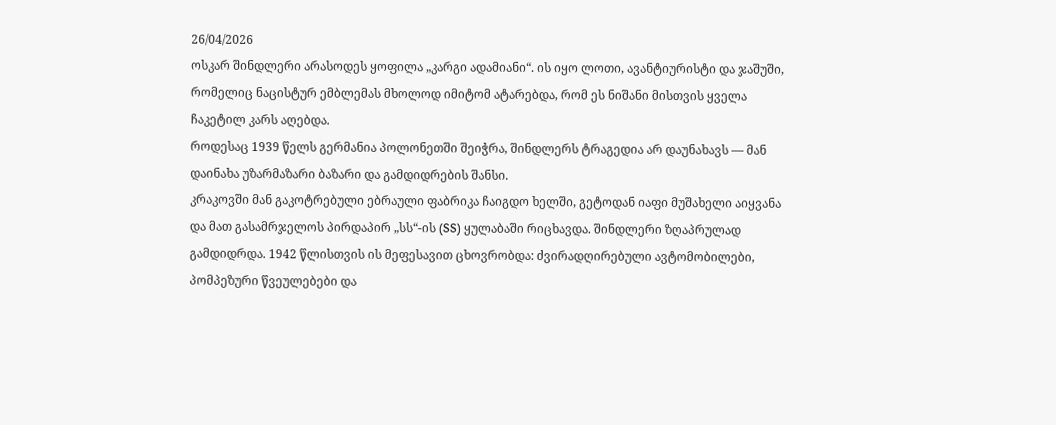26/04/2026
ოსკარ შინდლერი არასოდეს ყოფილა „კარგი ადამიანი“. ის იყო ლოთი, ავანტიურისტი და ჯაშუში, რომელიც ნაცისტურ ემბლემას მხოლოდ იმიტომ ატარებდა, რომ ეს ნიშანი მისთვის ყველა ჩაკეტილ კარს აღებდა.
როდესაც 1939 წელს გერმანია პოლონეთში შეიჭრა, შინდლერს ტრაგედია არ დაუნახავს — მან დაინახა უზარმაზარი ბაზარი და გამდიდრების შანსი.
კრაკოვში მან გაკოტრებული ებრაული ფაბრიკა ჩაიგდო ხელში, გეტოდან იაფი მუშახელი აიყვანა და მათ გასამრჯელოს პირდაპირ „სს“-ის (SS) ყულაბაში რიცხავდა. შინდლერი ზღაპრულად გამდიდრდა. 1942 წლისთვის ის მეფესავით ცხოვრობდა: ძვირადღირებული ავტომობილები, პომპეზური წვეულებები და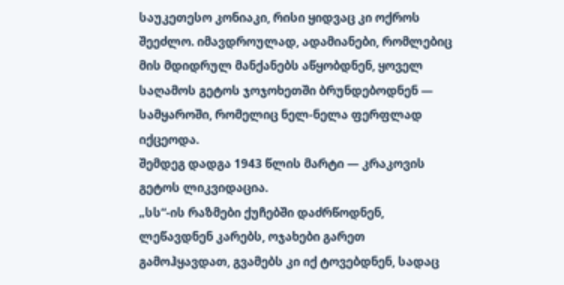საუკეთესო კონიაკი, რისი ყიდვაც კი ოქროს შეეძლო. იმავდროულად, ადამიანები, რომლებიც მის მდიდრულ მანქანებს აწყობდნენ, ყოველ საღამოს გეტოს ჯოჯოხეთში ბრუნდებოდნენ — სამყაროში, რომელიც ნელ-ნელა ფერფლად იქცეოდა.
შემდეგ დადგა 1943 წლის მარტი — კრაკოვის გეტოს ლიკვიდაცია.
„სს“-ის რაზმები ქუჩებში დაძრწოდნენ, ლეწავდნენ კარებს, ოჯახები გარეთ გამოჰყავდათ, გვამებს კი იქ ტოვებდნენ, სადაც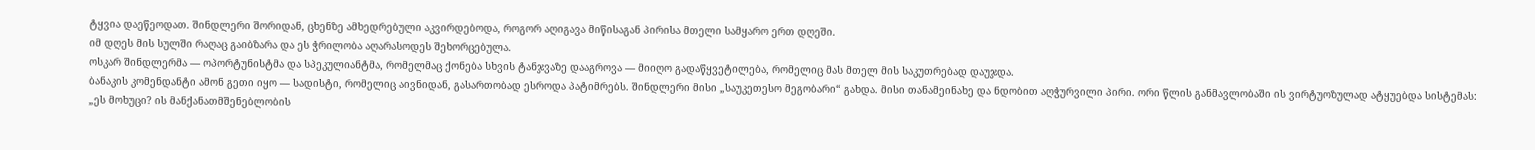ტყვია დაეწეოდათ. შინდლერი შორიდან, ცხენზე ამხედრებული აკვირდებოდა, როგორ აღიგავა მიწისაგან პირისა მთელი სამყარო ერთ დღეში.
იმ დღეს მის სულში რაღაც გაიბზარა და ეს ჭრილობა აღარასოდეს შეხორცებულა.
ოსკარ შინდლერმა — ოპორტუნისტმა და სპეკულიანტმა, რომელმაც ქონება სხვის ტანჯვაზე დააგროვა — მიიღო გადაწყვეტილება, რომელიც მას მთელ მის საკუთრებად დაუჯდა.
ბანაკის კომენდანტი ამონ გეთი იყო — სადისტი, რომელიც აივნიდან, გასართობად ესროდა პატიმრებს. შინდლერი მისი „საუკეთესო მეგობარი“ გახდა. მისი თანამეინახე და ნდობით აღჭურვილი პირი. ორი წლის განმავლობაში ის ვირტუოზულად ატყუებდა სისტემას:
„ეს მოხუცი? ის მანქანათმშენებლობის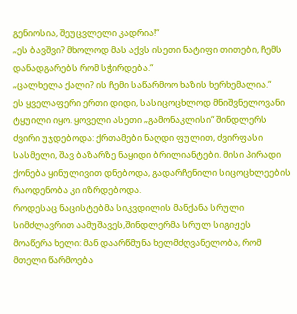გენიოსია, შეუცვლელი კადრია!“
„ეს ბავშვი? მხოლოდ მას აქვს ისეთი ნატიფი თითები, ჩემს დანადგარებს რომ სჭირდება.“
„ცალხელა ქალი? ის ჩემი საწარმოო ხაზის ხერხემალია.“
ეს ყველაფერი ერთი დიდი, სასიცოცხლოდ მნიშვნელოვანი ტყუილი იყო. ყოველი ასეთი „გამონაკლისი“ შინდლერს ძვირი უჯდებოდა: ქრთამები ნაღდი ფულით, ძვირფასი სასმელი, შავ ბაზარზე ნაყიდი ბრილიანტები. მისი პირადი ქონება ყინულივით დნებოდა, გადარჩენილი სიცოცხლეების რაოდენობა კი იზრდებოდა.
როდესაც ნაცისტებმა სიკვდილის მანქანა სრული სიმძლავრით აამუშავეს,შინდლერმა სრულ სიგიჟეს მოაწერა ხელი: მან დაარწმუნა ხელმძღვანელობა, რომ მთელი წარმოება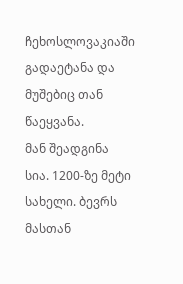ჩეხოსლოვაკიაში გადაეტანა და მუშებიც თან წაეყვანა.
მან შეადგინა სია. 1200-ზე მეტი სახელი. ბევრს მასთან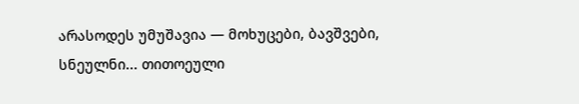არასოდეს უმუშავია — მოხუცები, ბავშვები, სნეულნი... თითოეული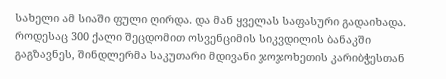სახელი ამ სიაში ფული ღირდა. და მან ყველას საფასური გადაიხადა.
როდესაც 300 ქალი შეცდომით ოსვენციმის სიკვდილის ბანაკში გაგზავნეს, შინდლერმა საკუთარი მდივანი ჯოჯოხეთის კარიბჭესთან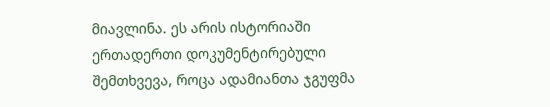მიავლინა. ეს არის ისტორიაში ერთადერთი დოკუმენტირებული შემთხვევა, როცა ადამიანთა ჯგუფმა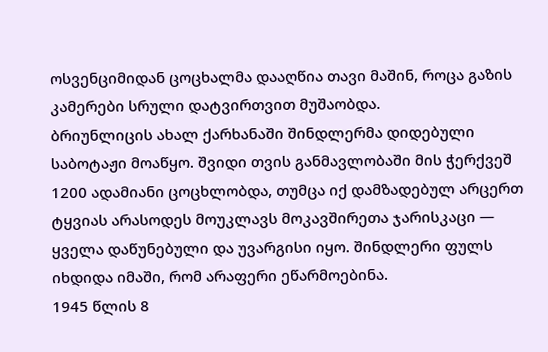ოსვენციმიდან ცოცხალმა დააღწია თავი მაშინ, როცა გაზის კამერები სრული დატვირთვით მუშაობდა.
ბრიუნლიცის ახალ ქარხანაში შინდლერმა დიდებული საბოტაჟი მოაწყო. შვიდი თვის განმავლობაში მის ჭერქვეშ 1200 ადამიანი ცოცხლობდა, თუმცა იქ დამზადებულ არცერთ ტყვიას არასოდეს მოუკლავს მოკავშირეთა ჯარისკაცი — ყველა დაწუნებული და უვარგისი იყო. შინდლერი ფულს იხდიდა იმაში, რომ არაფერი ეწარმოებინა.
1945 წლის 8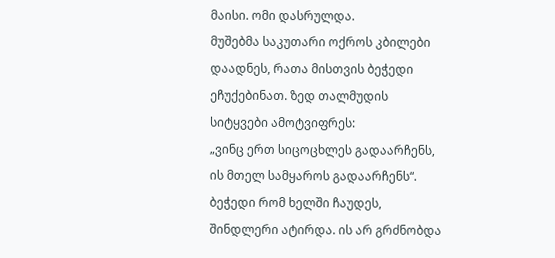მაისი. ომი დასრულდა.
მუშებმა საკუთარი ოქროს კბილები დაადნეს, რათა მისთვის ბეჭედი ეჩუქებინათ. ზედ თალმუდის სიტყვები ამოტვიფრეს:
„ვინც ერთ სიცოცხლეს გადაარჩენს, ის მთელ სამყაროს გადაარჩენს“.
ბეჭედი რომ ხელში ჩაუდეს, შინდლერი ატირდა. ის არ გრძნობდა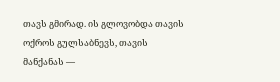თავს გმირად. ის გლოვობდა თავის ოქროს გულსაბნევს, თავის მანქანას —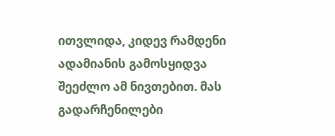ითვლიდა, კიდევ რამდენი ადამიანის გამოსყიდვა შეეძლო ამ ნივთებით. მას გადარჩენილები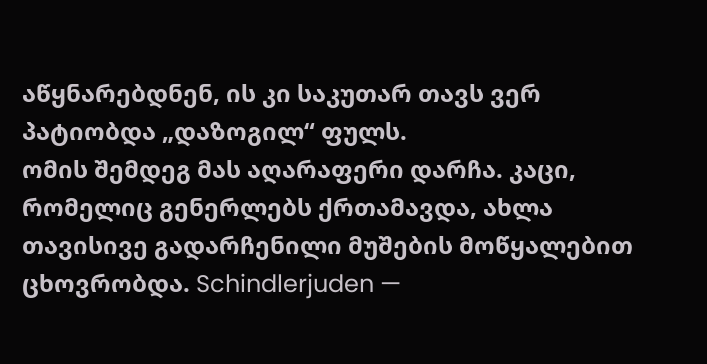აწყნარებდნენ, ის კი საკუთარ თავს ვერ პატიობდა „დაზოგილ“ ფულს.
ომის შემდეგ მას აღარაფერი დარჩა. კაცი, რომელიც გენერლებს ქრთამავდა, ახლა თავისივე გადარჩენილი მუშების მოწყალებით ცხოვრობდა. Schindlerjuden —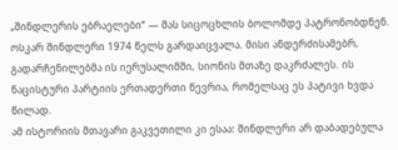„შინდლერის ებრაელები“ — მას სიცოცხლის ბოლომდე პატრონობდნენ.
ოსკარ შინდლერი 1974 წელს გარდაიცვალა. მისი ანდერძისამებრ, გადარჩენილებმა ის იერუსალიმში, სიონის მთაზე დაკრძალეს. ის ნაცისტური პარტიის ერთადერთი წევრია, რომელსაც ეს პატივი ხვდა წილად.
ამ ისტორიის მთავარი გაკვეთილი კი ესაა: შინდლერი არ დაბადებულა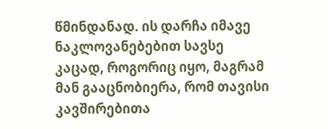წმინდანად. ის დარჩა იმავე ნაკლოვანებებით სავსე კაცად, როგორიც იყო, მაგრამ მან გააცნობიერა, რომ თავისი კავშირებითა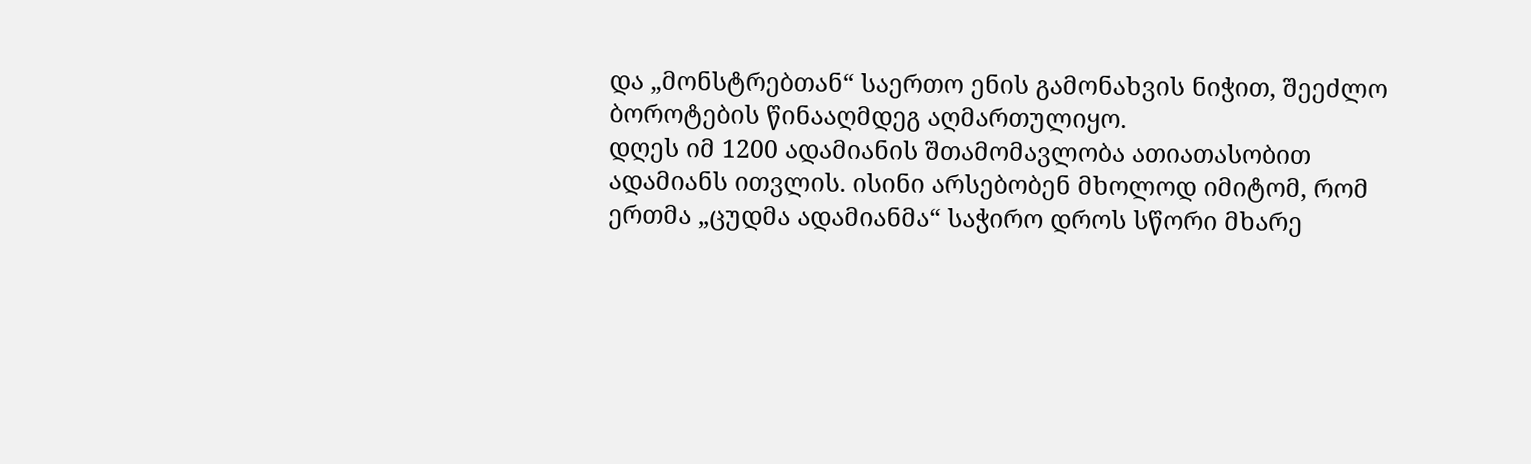და „მონსტრებთან“ საერთო ენის გამონახვის ნიჭით, შეეძლო ბოროტების წინააღმდეგ აღმართულიყო.
დღეს იმ 1200 ადამიანის შთამომავლობა ათიათასობით ადამიანს ითვლის. ისინი არსებობენ მხოლოდ იმიტომ, რომ ერთმა „ცუდმა ადამიანმა“ საჭირო დროს სწორი მხარე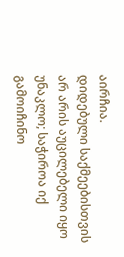აირჩია.
დიდებული საქმეებისთვის არ არის აუცილებელი იყო უნაკლო; საჭიროა იქ გამოიჩინო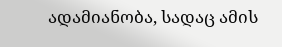ადამიანობა, სადაც ამის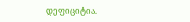დეფიციტია.